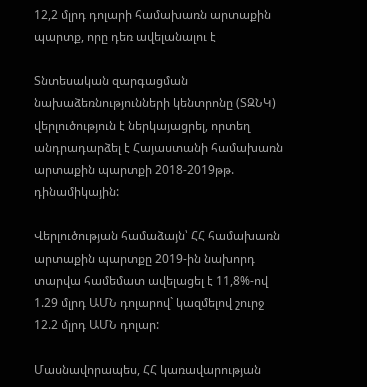12,2 մլրդ դոլարի համախառն արտաքին պարտք, որը դեռ ավելանալու է

Տնտեսական զարգացման նախաձեռնությունների կենտրոնը (ՏԶՆԿ) վերլուծություն է ներկայացրել, որտեղ անդրադարձել է Հայաստանի համախառն արտաքին պարտքի 2018-2019թթ. դինամիկային:

Վերլուծության համաձայն՝ ՀՀ համախառն արտաքին պարտքը 2019-ին նախորդ տարվա համեմատ ավելացել է 11,8%-ով 1.29 մլրդ ԱՄՆ դոլարով` կազմելով շուրջ 12.2 մլրդ ԱՄՆ դոլար:

Մասնավորապես, ՀՀ կառավարության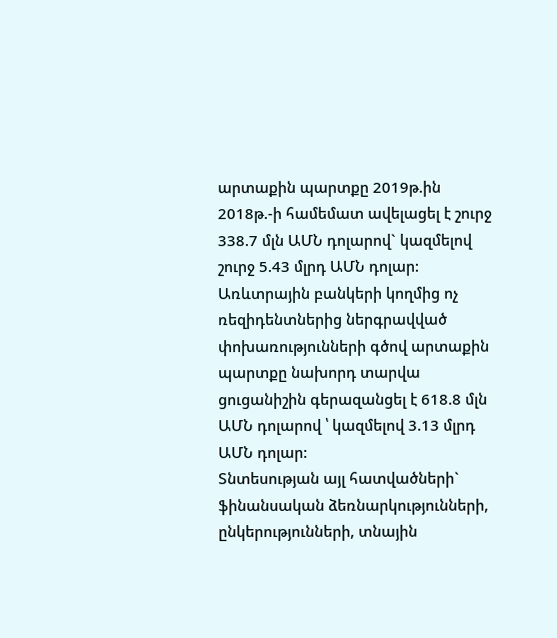արտաքին պարտքը 2019թ.ին 2018թ.-ի համեմատ ավելացել է շուրջ 338.7 մլն ԱՄՆ դոլարով` կազմելով շուրջ 5.43 մլրդ ԱՄՆ դոլար:
Առևտրային բանկերի կողմից ոչ ռեզիդենտներից ներգրավված փոխառությունների գծով արտաքին պարտքը նախորդ տարվա ցուցանիշին գերազանցել է 618.8 մլն ԱՄՆ դոլարով ՝ կազմելով 3.13 մլրդ ԱՄՆ դոլար:
Տնտեսության այլ հատվածների` ֆինանսական ձեռնարկությունների, ընկերությունների, տնային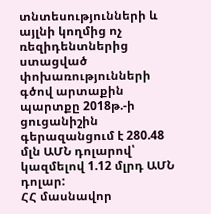տնտեսությունների և այլնի կողմից ոչ ռեզիդենտներից ստացված փոխառությունների գծով արտաքին պարտքը 2018թ.-ի ցուցանիշին գերազանցում է 280.48 մլն ԱՄՆ դոլարով՝ կազմելով 1.12 մլրդ ԱՄՆ դոլար:
ՀՀ մասնավոր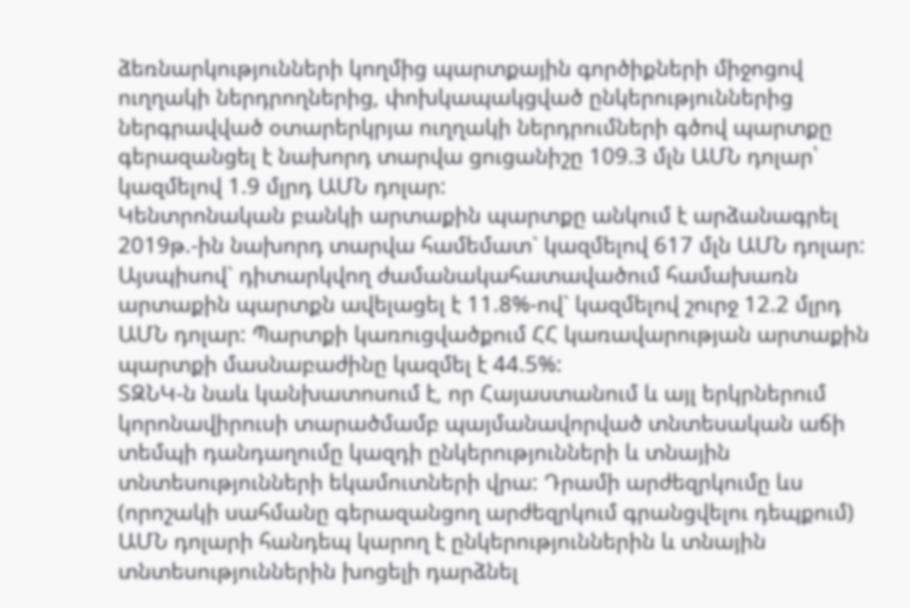ձեռնարկությունների կողմից պարտքային գործիքների միջոցով ուղղակի ներդրողներից, փոխկապակցված ընկերություններից ներգրավված օտարերկրյա ուղղակի ներդրումների գծով պարտքը գերազանցել է նախորդ տարվա ցուցանիշը 109.3 մլն ԱՄՆ դոլար՝ կազմելով 1.9 մլրդ ԱՄՆ դոլար:
Կենտրոնական բանկի արտաքին պարտքը անկում է արձանագրել 2019թ.-ին նախորդ տարվա համեմատ` կազմելով 617 մլն ԱՄՆ դոլար:
Այսպիսով` դիտարկվող ժամանակահատավածում համախառն արտաքին պարտքն ավելացել է 11.8%-ով` կազմելով շուրջ 12.2 մլրդ ԱՄՆ դոլար: Պարտքի կառուցվածքում ՀՀ կառավարության արտաքին պարտքի մասնաբաժինը կազմել է 44.5%:
ՏԶՆԿ-ն նաև կանխատոսում է, որ Հայաստանում և այլ երկրներում կորոնավիրուսի տարածմամբ պայմանավորված տնտեսական աճի տեմպի դանդաղումը կազդի ընկերությունների և տնային տնտեսությունների եկամուտների վրա: Դրամի արժեզրկումը ևս (որոշակի սահմանը գերազանցող արժեզրկում գրանցվելու դեպքում) ԱՄՆ դոլարի հանդեպ կարող է ընկերություններին և տնային տնտեսություններին խոցելի դարձնել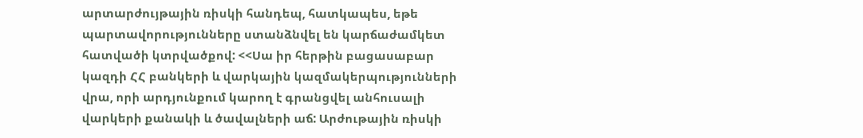արտարժույթային ռիսկի հանդեպ, հատկապես, եթե պարտավորությունները ստանձնվել են կարճաժամկետ հատվածի կտրվածքով: <<Սա իր հերթին բացասաբար կազդի ՀՀ բանկերի և վարկային կազմակերպությունների վրա, որի արդյունքում կարող է գրանցվել անհուսալի վարկերի քանակի և ծավալների աճ: Արժութային ռիսկի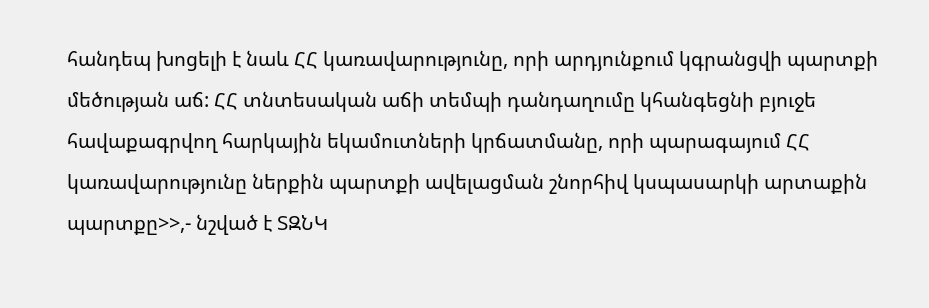հանդեպ խոցելի է նաև ՀՀ կառավարությունը, որի արդյունքում կգրանցվի պարտքի մեծության աճ: ՀՀ տնտեսական աճի տեմպի դանդաղումը կհանգեցնի բյուջե հավաքագրվող հարկային եկամուտների կրճատմանը, որի պարագայում ՀՀ կառավարությունը ներքին պարտքի ավելացման շնորհիվ կսպասարկի արտաքին պարտքը>>,- նշված է ՏԶՆԿ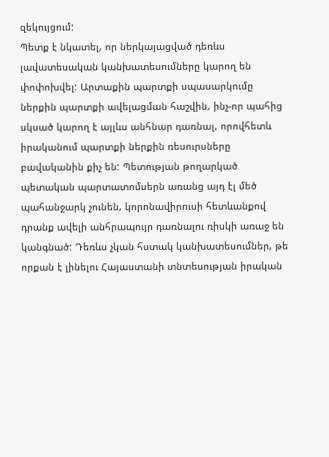զեկույցում:
Պետք է նկատել, որ ներկայացված դեռևս լավատեսական կանխատեսումները կարող են փոփոխվել: Արտաքին պարտքի սպասարկումը ներքին պարտքի ավելացման հաշվին, ինչ-որ պահից սկսած կարող է այլևս անհնար դառնալ, որովհետև իրականում պարտքի ներքին ռեսուրսները բավականին քիչ են: Պետության թողարկած պետական պարտատոմսերն առանց այդ էլ մեծ պահանջարկ չունեն, կորոնավիրուսի հետևանքով դրանք ավելի անհրապույր դառնալու ռիսկի առաջ են կանգնած: Դեռևս չկան հստակ կանխատեսումներ, թե որքան է լինելու Հայաստանի տնտեսության իրական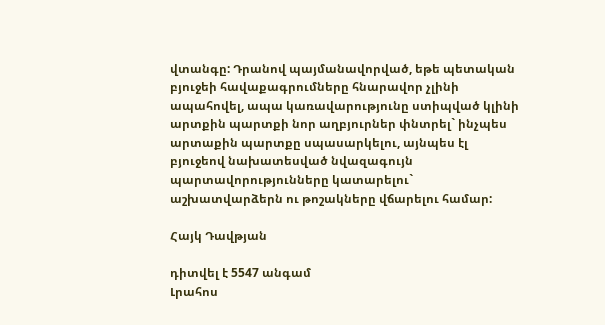վտանգը: Դրանով պայմանավորված, եթե պետական բյուջեի հավաքագրումները հնարավոր չլինի ապահովել, ապա կառավարությունը ստիպված կլինի արտքին պարտքի նոր աղբյուրներ փնտրել` ինչպես արտաքին պարտքը սպասարկելու, այնպես էլ բյուջեով նախատեսված նվազագույն պարտավորությունները կատարելու` աշխատվարձերն ու թոշակները վճարելու համար:

Հայկ Դավթյան

դիտվել է 5547 անգամ
Լրահոս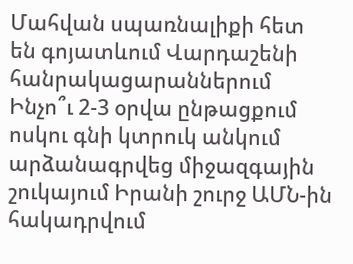Մահվան սպառնալիքի հետ են գոյատևում Վարդաշենի հանրակացարաններում Ինչո՞ւ 2-3 օրվա ընթացքում ոսկու գնի կտրուկ անկում արձանագրվեց միջազգային շուկայում Իրանի շուրջ ԱՄՆ-ին հակադրվում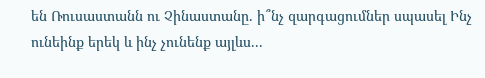են Ռուսաստանն ու Չինաստանը. ի՞նչ զարգացումներ սպասել Ինչ ունեինք երեկ և ինչ չունենք այլևս...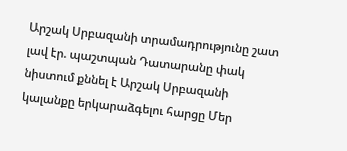Արշակ Սրբազանի տրամադրությունը շատ լավ էր. պաշտպան Դատարանը փակ նիստում քննել է Արշակ Սրբազանի կալանքը երկարաձգելու հարցը Մեր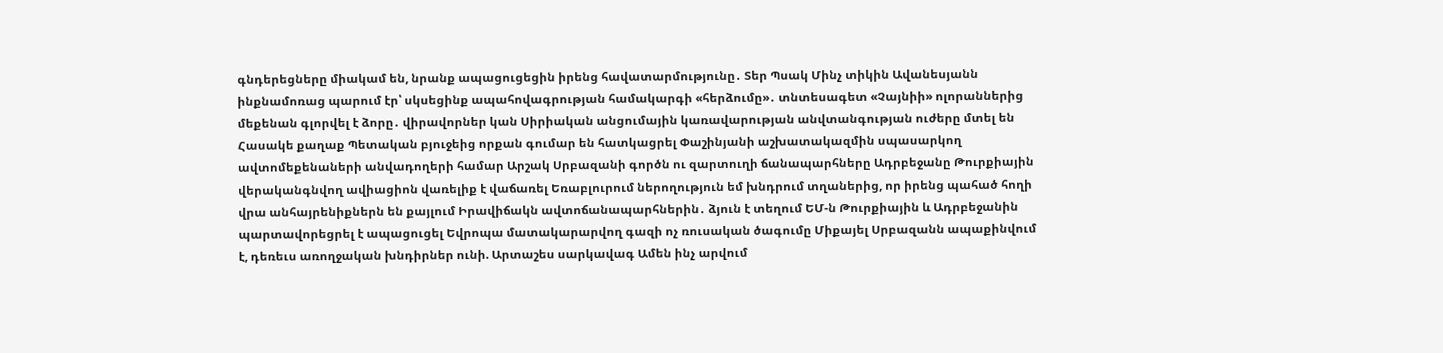գնդերեցները միակամ են, նրանք ապացուցեցին իրենց հավատարմությունը․ Տեր Պսակ Մինչ տիկին Ավանեսյանն ինքնամոռաց պարում էր՝ սկսեցինք ապահովագրության համակարգի «հերձումը»․ տնտեսագետ «Չայնիի» ոլորաններից մեքենան գլորվել է ձորը․ վիրավորներ կան Սիրիական անցումային կառավարության անվտանգության ուժերը մտել են Հասակե քաղաք Պետական բյուջեից որքան գումար են հատկացրել Փաշինյանի աշխատակազմին սպասարկող ավտոմեքենաների անվադողերի համար Արշակ Սրբազանի գործն ու զարտուղի ճանապարհները Ադրբեջանը Թուրքիային վերականգնվող ավիացիոն վառելիք է վաճառել Եռաբլուրում ներողություն եմ խնդրում տղաներից, որ իրենց պահած հողի վրա անհայրենիքներն են քայլում Իրավիճակն ավտոճանապարհներին․ ձյուն է տեղում ԵՄ-ն Թուրքիային և Ադրբեջանին պարտավորեցրել է ապացուցել Եվրոպա մատակարարվող գազի ոչ ռուսական ծագումը Միքայել Սրբազանն ապաքինվում է, դեռեւս առողջական խնդիրներ ունի. Արտաշես սարկավագ Ամեն ինչ արվում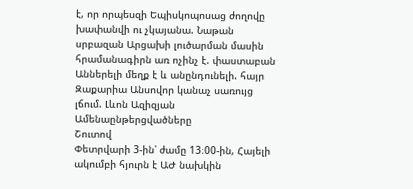է, որ որպեսզի Եպիսկոպոսաց ժողովը խափանվի ու չկայանա. Նաթան սրբազան Արցախի լուծարման մասին հրամանագիրն առ ոչինչ է. փաստաբան Աններելի մեղք է և անընդունելի. հայր Զաքարիա Անսովոր կանաչ սառույց լճում. Լևոն Ազիզյան
Ամենաընթերցվածները
Շուտով
Փետրվարի 3-ին՝ ժամը 13։00-ին, Հայելի ակումբի հյուրն է ԱԺ նախկին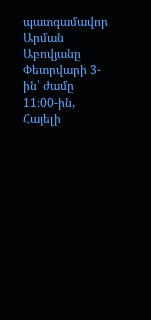պատգամավոր Արման Աբովյանը Փետրվարի 3-ին՝ ժամը 11։00-ին, Հայելի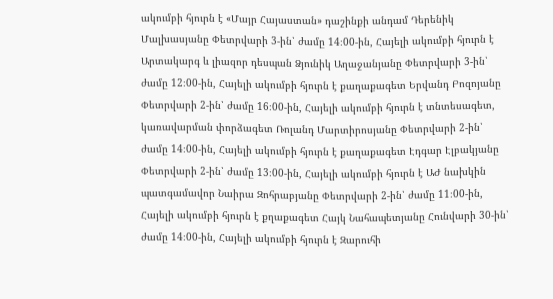ակումբի հյուրն է «Մայր Հայաստան» դաշինքի անդամ Դերենիկ Մալխասյանը Փետրվարի 3-ին՝ ժամը 14։00-ին, Հայելի ակումբի հյուրն է Արտակարգ և լիազոր դեսպան Ձյունիկ Աղաջանյանը Փետրվարի 3-ին՝ ժամը 12։00-ին, Հայելի ակումբի հյուրն է քաղաքագետ Երվանդ Բոզոյանը Փետրվարի 2-ին՝ ժամը 16։00-ին, Հայելի ակումբի հյուրն է տնտեսագետ, կառավարման փորձագետ Ռոլանդ Մարտիրոսյանը Փետրվարի 2-ին՝ ժամը 14։00-ին, Հայելի ակումբի հյուրն է քաղաքագետ Էդգար Էլբակյանը Փետրվարի 2-ին՝ ժամը 13։00-ին, Հայելի ակումբի հյուրն է ԱԺ նախկին պատգամավոր Նաիրա Զոհրաբյանը Փետրվարի 2-ին՝ ժամը 11։00-ին, Հայելի ակումբի հյուրն է քղաքագետ Հայկ Նահապետյանը Հունվարի 30-ին՝ ժամը 14։00-ին, Հայելի ակումբի հյուրն է Զարուհի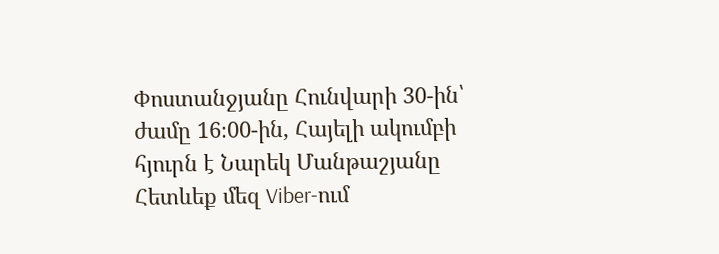Փոստանջյանը Հունվարի 30-ին՝ ժամը 16։00-ին, Հայելի ակումբի հյուրն է Նարեկ Մանթաշյանը
Հետևեք մեզ Viber-ում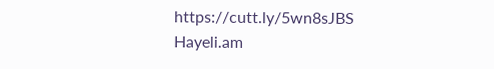https://cutt.ly/5wn8sJBS
Hayeli.am